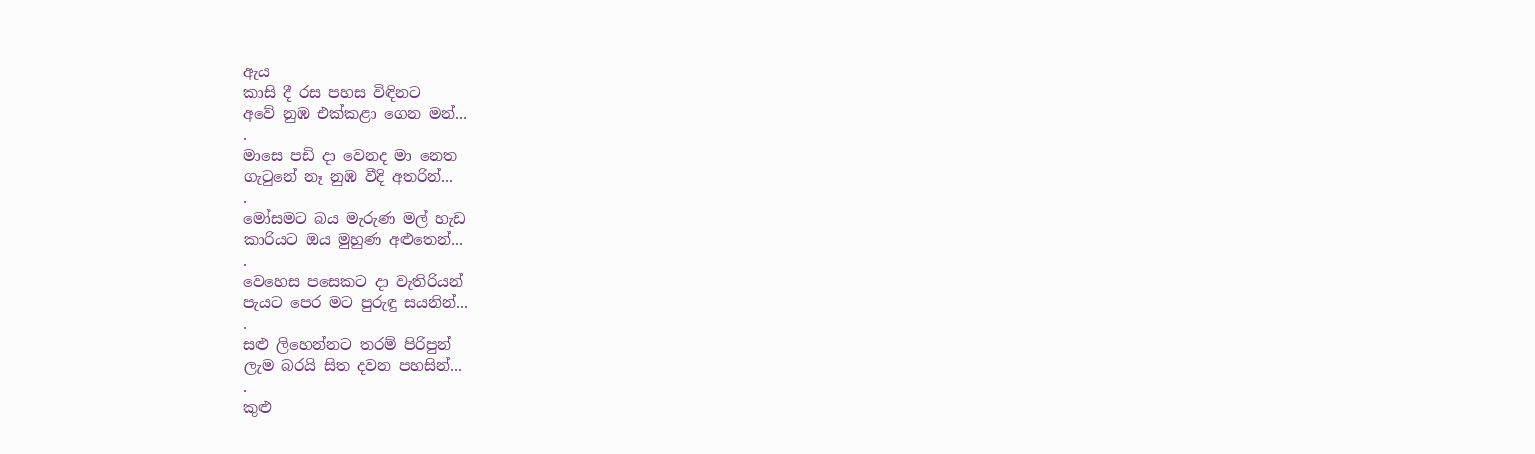ඇය
කාසි දී රස පහස විඳිනට
අවේ නුඹ එක්කළා ගෙන මන්...
.
මාසෙ පඩි දා වෙනද මා නෙත
ගැටුනේ නෑ නුඹ වීදි අතරින්...
.
මෝසමට බය මැරුණ මල් හැඩ
කාරියට ඔය මුහුණ අළුතෙන්...
.
වෙහෙස පසෙකට දා වැතිරියන්
පැයට පෙර මට පුරුඳු සයනින්...
.
සළු ලිහෙන්නට තරම් පිරිපුන්
ලැම බරයි සිත දවන පහසින්...
.
කුළු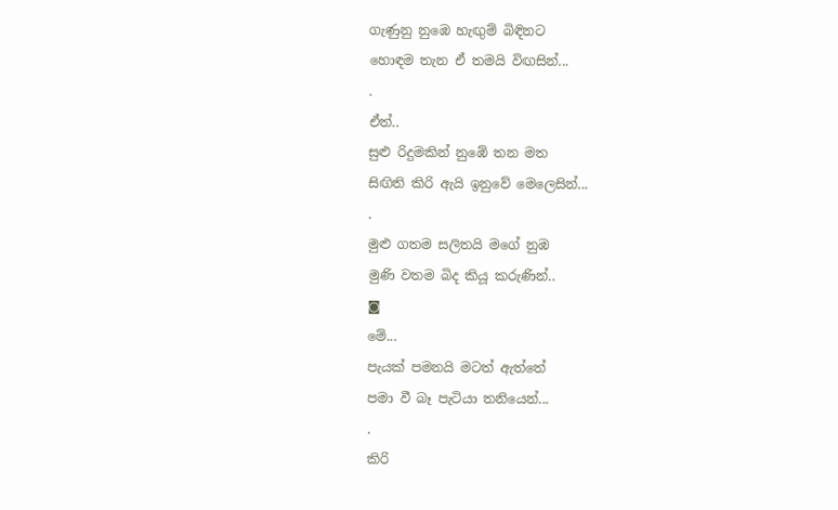ගැණුනු නුඹෙ හැඟුම් බිඳිනට
හොඳම තැන ඒ තමයි විඟසින්...
.
ඒත්..
සුළු රිදුමකින් නුඹේ තන මත
සිඟිති කිරි ඇයි ඉනුවේ මෙලෙසින්...
.
මුළු ගතම සලිතයි මගේ නුඹ
මුණි වතම බිද කියූ කරුණින්..
◙
මේ...
පැයක් පමනයි මටත් ඇත්තේ
පමා වී බෑ පැටියා තනියෙන්...
.
කිරි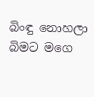බිංඳු නොහලා බිමට මගෙ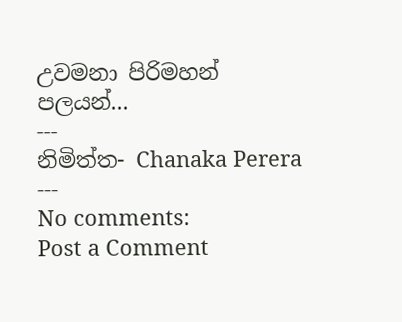උවමනා පිරිමහන් පලයන්...
---
නිමිත්ත- Chanaka Perera
---
No comments:
Post a Comment